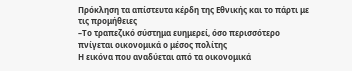Πρόκληση τα απίστευτα κέρδη της Εθνικής και το πάρτι με τις προμήθειες
–Το τραπεζικό σύστημα ευημερεί, όσο περισσότερο πνίγεται οικονομικά ο μέσος πολίτης
Η εικόνα που αναδύεται από τα οικονομικά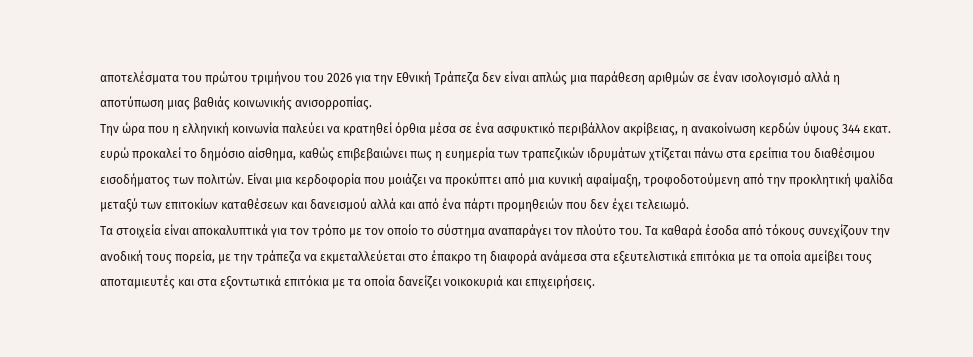αποτελέσματα του πρώτου τριμήνου του 2026 για την Εθνική Τράπεζα δεν είναι απλώς μια παράθεση αριθμών σε έναν ισολογισμό αλλά η αποτύπωση μιας βαθιάς κοινωνικής ανισορροπίας.
Την ώρα που η ελληνική κοινωνία παλεύει να κρατηθεί όρθια μέσα σε ένα ασφυκτικό περιβάλλον ακρίβειας, η ανακοίνωση κερδών ύψους 344 εκατ. ευρώ προκαλεί το δημόσιο αίσθημα, καθώς επιβεβαιώνει πως η ευημερία των τραπεζικών ιδρυμάτων χτίζεται πάνω στα ερείπια του διαθέσιμου εισοδήματος των πολιτών. Είναι μια κερδοφορία που μοιάζει να προκύπτει από μια κυνική αφαίμαξη, τροφοδοτούμενη από την προκλητική ψαλίδα μεταξύ των επιτοκίων καταθέσεων και δανεισμού αλλά και από ένα πάρτι προμηθειών που δεν έχει τελειωμό.
Τα στοιχεία είναι αποκαλυπτικά για τον τρόπο με τον οποίο το σύστημα αναπαράγει τον πλούτο του. Τα καθαρά έσοδα από τόκους συνεχίζουν την ανοδική τους πορεία, με την τράπεζα να εκμεταλλεύεται στο έπακρο τη διαφορά ανάμεσα στα εξευτελιστικά επιτόκια με τα οποία αμείβει τους αποταμιευτές και στα εξοντωτικά επιτόκια με τα οποία δανείζει νοικοκυριά και επιχειρήσεις.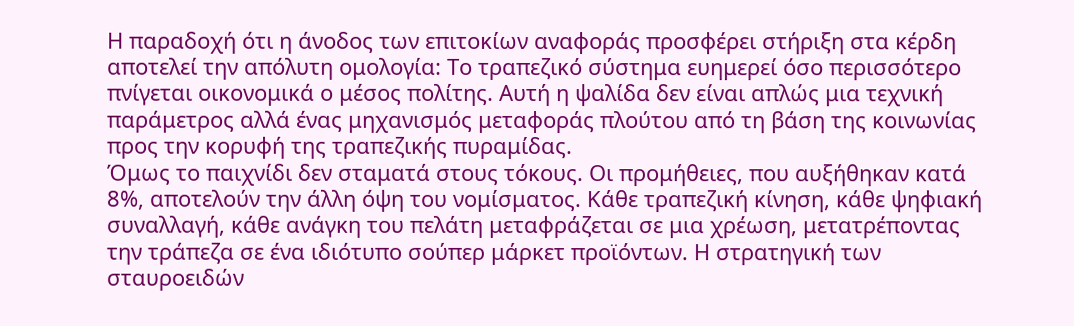Η παραδοχή ότι η άνοδος των επιτοκίων αναφοράς προσφέρει στήριξη στα κέρδη αποτελεί την απόλυτη ομολογία: Το τραπεζικό σύστημα ευημερεί όσο περισσότερο πνίγεται οικονομικά ο μέσος πολίτης. Αυτή η ψαλίδα δεν είναι απλώς μια τεχνική παράμετρος αλλά ένας μηχανισμός μεταφοράς πλούτου από τη βάση της κοινωνίας προς την κορυφή της τραπεζικής πυραμίδας.
Όμως το παιχνίδι δεν σταματά στους τόκους. Οι προμήθειες, που αυξήθηκαν κατά 8%, αποτελούν την άλλη όψη του νομίσματος. Κάθε τραπεζική κίνηση, κάθε ψηφιακή συναλλαγή, κάθε ανάγκη του πελάτη μεταφράζεται σε μια χρέωση, μετατρέποντας την τράπεζα σε ένα ιδιότυπο σούπερ μάρκετ προϊόντων. Η στρατηγική των σταυροειδών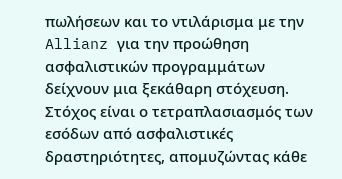πωλήσεων και το ντιλάρισμα με την Allianz για την προώθηση ασφαλιστικών προγραμμάτων δείχνουν μια ξεκάθαρη στόχευση. Στόχος είναι ο τετραπλασιασμός των εσόδων από ασφαλιστικές δραστηριότητες, απομυζώντας κάθε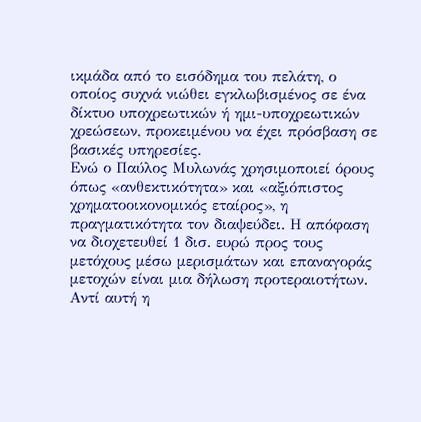ικμάδα από το εισόδημα του πελάτη, ο οποίος συχνά νιώθει εγκλωβισμένος σε ένα δίκτυο υποχρεωτικών ή ημι-υποχρεωτικών χρεώσεων, προκειμένου να έχει πρόσβαση σε βασικές υπηρεσίες.
Ενώ ο Παύλος Μυλωνάς χρησιμοποιεί όρους όπως «ανθεκτικότητα» και «αξιόπιστος χρηματοοικονομικός εταίρος», η πραγματικότητα τον διαψεύδει. Η απόφαση να διοχετευθεί 1 δισ. ευρώ προς τους μετόχους μέσω μερισμάτων και επαναγοράς μετοχών είναι μια δήλωση προτεραιοτήτων. Αντί αυτή η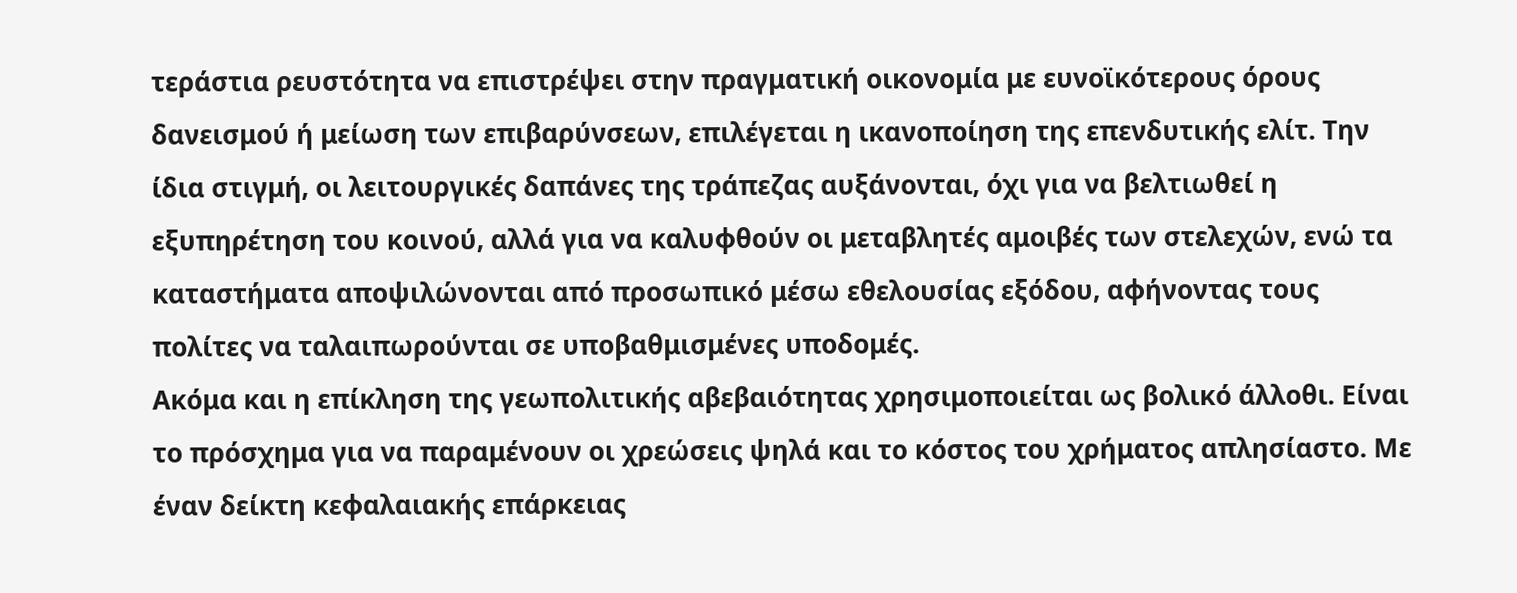τεράστια ρευστότητα να επιστρέψει στην πραγματική οικονομία με ευνοϊκότερους όρους δανεισμού ή μείωση των επιβαρύνσεων, επιλέγεται η ικανοποίηση της επενδυτικής ελίτ. Την ίδια στιγμή, οι λειτουργικές δαπάνες της τράπεζας αυξάνονται, όχι για να βελτιωθεί η εξυπηρέτηση του κοινού, αλλά για να καλυφθούν οι μεταβλητές αμοιβές των στελεχών, ενώ τα καταστήματα αποψιλώνονται από προσωπικό μέσω εθελουσίας εξόδου, αφήνοντας τους πολίτες να ταλαιπωρούνται σε υποβαθμισμένες υποδομές.
Ακόμα και η επίκληση της γεωπολιτικής αβεβαιότητας χρησιμοποιείται ως βολικό άλλοθι. Είναι το πρόσχημα για να παραμένουν οι χρεώσεις ψηλά και το κόστος του χρήματος απλησίαστο. Με έναν δείκτη κεφαλαιακής επάρκειας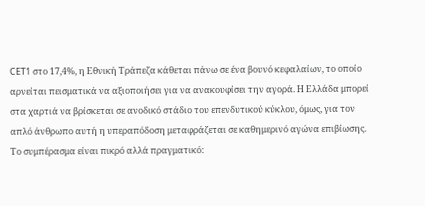CET1 στο 17,4%, η Εθνική Τράπεζα κάθεται πάνω σε ένα βουνό κεφαλαίων, το οποίο αρνείται πεισματικά να αξιοποιήσει για να ανακουφίσει την αγορά. Η Ελλάδα μπορεί στα χαρτιά να βρίσκεται σε ανοδικό στάδιο του επενδυτικού κύκλου, όμως, για τον απλό άνθρωπο αυτή η υπεραπόδοση μεταφράζεται σε καθημερινό αγώνα επιβίωσης.
Το συμπέρασμα είναι πικρό αλλά πραγματικό: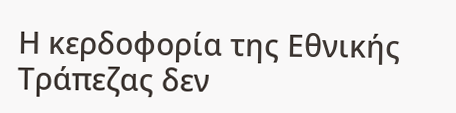Η κερδοφορία της Εθνικής Τράπεζας δεν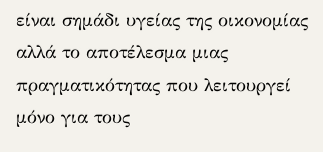είναι σημάδι υγείας της οικονομίας αλλά το αποτέλεσμα μιας πραγματικότητας που λειτουργεί μόνο για τους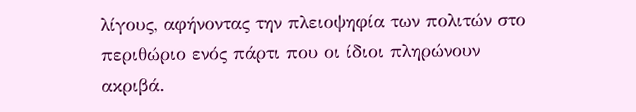λίγους, αφήνοντας την πλειοψηφία των πολιτών στο περιθώριο ενός πάρτι που οι ίδιοι πληρώνουν ακριβά.